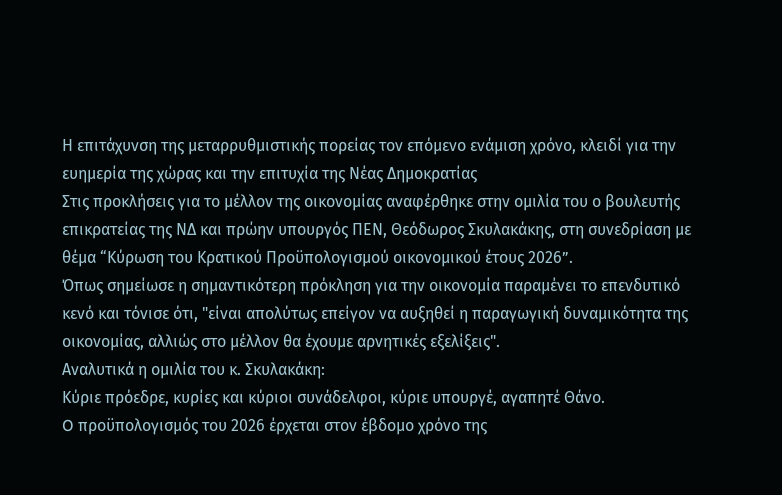Η επιτάχυνση της μεταρρυθμιστικής πορείας τον επόμενο ενάμιση χρόνο, κλειδί για την ευημερία της χώρας και την επιτυχία της Νέας Δημοκρατίας
Στις προκλήσεις για το μέλλον της οικονομίας αναφέρθηκε στην ομιλία του ο βουλευτής επικρατείας της ΝΔ και πρώην υπουργός ΠΕΝ, Θεόδωρος Σκυλακάκης, στη συνεδρίαση με θέμα “Κύρωση του Κρατικού Προϋπολογισμού οικονομικού έτους 2026”.
Όπως σημείωσε η σημαντικότερη πρόκληση για την οικονομία παραμένει το επενδυτικό κενό και τόνισε ότι, "είναι απολύτως επείγον να αυξηθεί η παραγωγική δυναμικότητα της οικονομίας, αλλιώς στο μέλλον θα έχουμε αρνητικές εξελίξεις".
Αναλυτικά η ομιλία του κ. Σκυλακάκη:
Κύριε πρόεδρε, κυρίες και κύριοι συνάδελφοι, κύριε υπουργέ, αγαπητέ Θάνο.
O προϋπολογισμός του 2026 έρχεται στον έβδομο χρόνο της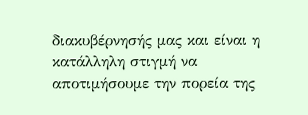διακυβέρνησής μας και είναι η κατάλληλη στιγμή να αποτιμήσουμε την πορεία της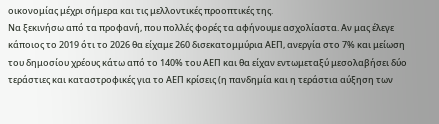οικονομίας μέχρι σήμερα και τις μελλοντικές προοπτικές της.
Να ξεκινήσω από τα προφανή, που πολλές φορές τα αφήνουμε ασχολίαστα. Αν μας έλεγε κάποιος το 2019 ότι το 2026 θα είχαμε 260 δισεκατομμύρια ΑΕΠ, ανεργία στο 7% και μείωση του δημοσίου χρέους κάτω από το 140% του ΑΕΠ και θα είχαν εντωμεταξύ μεσολαβήσει δύο τεράστιες και καταστροφικές για το ΑΕΠ κρίσεις (η πανδημία και η τεράστια αύξηση των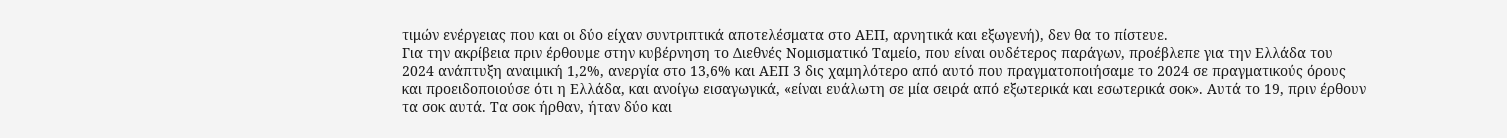τιμών ενέργειας που και οι δύο είχαν συντριπτικά αποτελέσματα στο ΑΕΠ, αρνητικά και εξωγενή), δεν θα το πίστευε.
Για την ακρίβεια πριν έρθουμε στην κυβέρνηση το Διεθνές Νομισματικό Ταμείο, που είναι ουδέτερος παράγων, προέβλεπε για την Ελλάδα του 2024 ανάπτυξη αναιμική 1,2%, ανεργία στο 13,6% και ΑΕΠ 3 δις χαμηλότερο από αυτό που πραγματοποιήσαμε το 2024 σε πραγματικούς όρους και προειδοποιούσε ότι η Ελλάδα, και ανοίγω εισαγωγικά, «είναι ευάλωτη σε μία σειρά από εξωτερικά και εσωτερικά σοκ». Αυτά το 19, πριν έρθουν τα σοκ αυτά. Τα σοκ ήρθαν, ήταν δύο και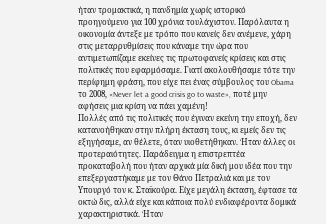ήταν τρομακτικά, η πανδημία χωρίς ιστορικό προηγούμενο για 100 χρόνια τουλάχιστον. Παρόλαυτα η οικονομία άντεξε με τρόπο που κανείς δεν ανέμενε, χάρη στις μεταρρυθμίσεις που κάναμε την ώρα που αντιμετωπίζαμε εκείνες τις πρωτοφανείς κρίσεις και στις πολιτικές που εφαρμόσαμε. Γιατί ακολουθήσαμε τότε την περίφημη φράση, που είχε πει ένας σύμβουλος του Obama το 2008, «Never let a good crisis go to waste», ποτέ μην αφήσεις μια κρίση να πάει χαμένη!
Πολλές από τις πολιτικές που έγιναν εκείνη την εποχή, δεν κατανοήθηκαν στην πλήρη έκταση τους, κι εμείς δεν τις εξηγήσαμε, αν θέλετε, όταν υιοθετήθηκαν. Ήταν άλλες οι προτεραιότητες. Παράδειγμα η επιστρεπτέα προκαταβολή που ήταν αρχικά μία δική μου ιδέα που την επεξεργαστήκαμε με τον Θάνο Πετραλιά και με τον Υπουργό τον κ. Σταϊκούρα. Είχε μεγάλη έκταση, έφτασε τα οκτώ δις, αλλά είχε και κάποια πολύ ενδιαφέροντα δομικά χαρακτηριστικά. Ήταν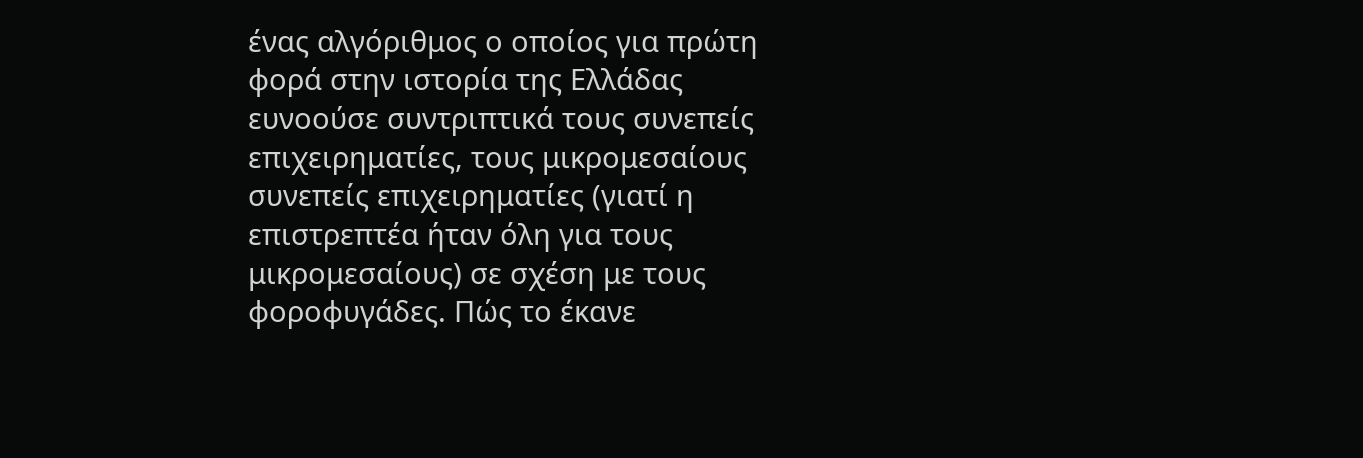ένας αλγόριθμος ο οποίος για πρώτη φορά στην ιστορία της Ελλάδας ευνοούσε συντριπτικά τους συνεπείς επιχειρηματίες, τους μικρομεσαίους συνεπείς επιχειρηματίες (γιατί η επιστρεπτέα ήταν όλη για τους μικρομεσαίους) σε σχέση με τους φοροφυγάδες. Πώς το έκανε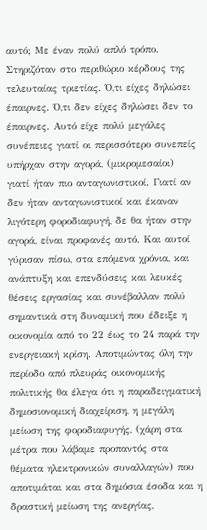αυτό; Με έναν πολύ απλό τρόπο. Στηριζόταν στο περιθώριο κέρδους της τελευταίας τριετίας. Ό,τι είχες δηλώσει έπαιρνες. Ό,τι δεν είχες δηλώσει δεν το έπαιρνες. Αυτό είχε πολύ μεγάλες συνέπειες γιατί οι περισσότερο συνεπείς υπήρχαν στην αγορά, (μικρομεσαίοι) γιατί ήταν πιο ανταγωνιστικοί. Γιατί αν δεν ήταν ανταγωνιστικοί και έκαναν λιγότερη φοροδιαφυγή, δε θα ήταν στην αγορά, είναι προφανές αυτό. Και αυτοί γύρισαν πίσω, στα επόμενα χρόνια, και ανάπτυξη και επενδύσεις και λευκές θέσεις εργασίας και συνέβαλλαν πολύ σημαντικά στη δυναμική που έδειξε η οικονομία από το 22 έως το 24 παρά την ενεργειακή κρίση. Αποτιμώντας όλη την περίοδο από πλευράς οικονομικής πολιτικής θα έλεγα ότι η παραδειγματική δημοσιονομική διαχείριση, η μεγάλη μείωση της φοροδιαφυγής, (χάρη στα μέτρα που λάβαμε προπαντός στα θέματα ηλεκτρονικών συναλλαγών) που αποτιμάται και στα δημόσια έσοδα και η δραστική μείωση της ανεργίας,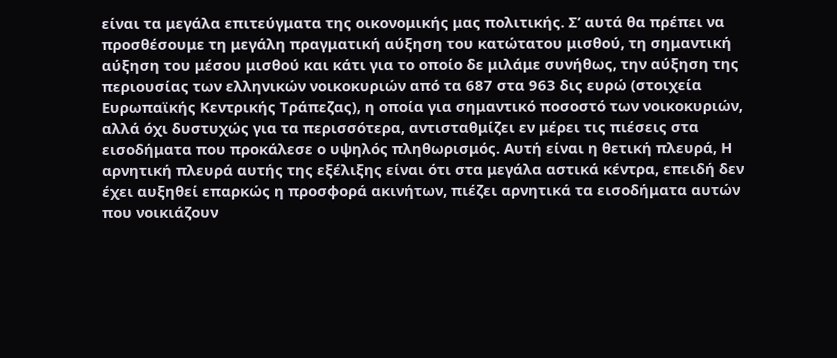είναι τα μεγάλα επιτεύγματα της οικονομικής μας πολιτικής. Σ’ αυτά θα πρέπει να προσθέσουμε τη μεγάλη πραγματική αύξηση του κατώτατου μισθού, τη σημαντική αύξηση του μέσου μισθού και κάτι για το οποίο δε μιλάμε συνήθως, την αύξηση της περιουσίας των ελληνικών νοικοκυριών από τα 687 στα 963 δις ευρώ (στοιχεία Ευρωπαϊκής Κεντρικής Τράπεζας), η οποία για σημαντικό ποσοστό των νοικοκυριών, αλλά όχι δυστυχώς για τα περισσότερα, αντισταθμίζει εν μέρει τις πιέσεις στα εισοδήματα που προκάλεσε ο υψηλός πληθωρισμός. Αυτή είναι η θετική πλευρά, Η αρνητική πλευρά αυτής της εξέλιξης είναι ότι στα μεγάλα αστικά κέντρα, επειδή δεν έχει αυξηθεί επαρκώς η προσφορά ακινήτων, πιέζει αρνητικά τα εισοδήματα αυτών που νοικιάζουν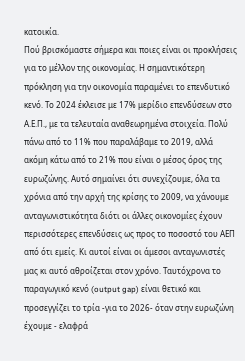κατοικία.
Πού βρισκόμαστε σήμερα και ποιες είναι οι προκλήσεις για το μέλλον της οικονομίας. Η σημαντικότερη πρόκληση για την οικονομία παραμένει το επενδυτικό κενό. Το 2024 έκλεισε με 17% μερίδιο επενδύσεων στο Α.Ε.Π., με τα τελευταία αναθεωρημένα στοιχεία. Πολύ πάνω από το 11% που παραλάβαμε το 2019, αλλά ακόμη κάτω από το 21% που είναι ο μέσος όρος της ευρωζώνης. Αυτό σημαίνει ότι συνεχίζουμε, όλα τα χρόνια από την αρχή της κρίσης το 2009, να χάνουμε ανταγωνιστικότητα διότι οι άλλες οικονομίες έχουν περισσότερες επενδύσεις ως προς το ποσοστό του ΑΕΠ από ότι εμείς. Κι αυτοί είναι οι άμεσοι ανταγωνιστές μας κι αυτό αθροίζεται στον χρόνο. Ταυτόχρονα το παραγωγικό κενό (output gap) είναι θετικό και προσεγγίζει το τρία -για το 2026- όταν στην ευρωζώνη έχουμε - ελαφρά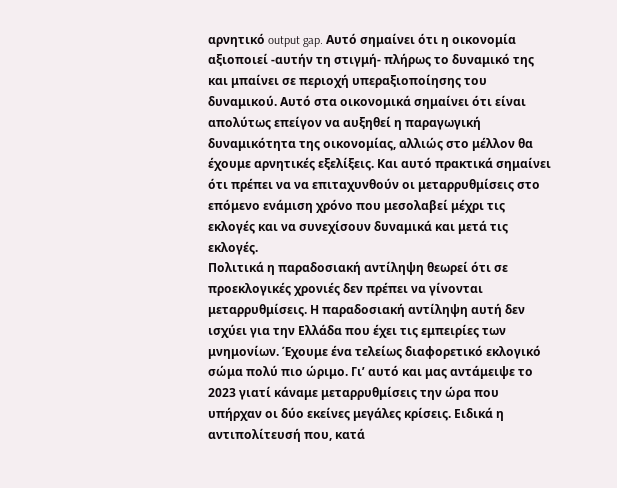αρνητικό output gap. Αυτό σημαίνει ότι η οικονομία αξιοποιεί -αυτήν τη στιγμή- πλήρως το δυναμικό της και μπαίνει σε περιοχή υπεραξιοποίησης του δυναμικού. Αυτό στα οικονομικά σημαίνει ότι είναι απολύτως επείγον να αυξηθεί η παραγωγική δυναμικότητα της οικονομίας, αλλιώς στο μέλλον θα έχουμε αρνητικές εξελίξεις. Και αυτό πρακτικά σημαίνει ότι πρέπει να να επιταχυνθούν οι μεταρρυθμίσεις στο επόμενο ενάμιση χρόνο που μεσολαβεί μέχρι τις εκλογές και να συνεχίσουν δυναμικά και μετά τις εκλογές.
Πολιτικά η παραδοσιακή αντίληψη θεωρεί ότι σε προεκλογικές χρονιές δεν πρέπει να γίνονται μεταρρυθμίσεις. Η παραδοσιακή αντίληψη αυτή δεν ισχύει για την Ελλάδα που έχει τις εμπειρίες των μνημονίων. Έχουμε ένα τελείως διαφορετικό εκλογικό σώμα πολύ πιο ώριμο. Γι’ αυτό και μας αντάμειψε το 2023 γιατί κάναμε μεταρρυθμίσεις την ώρα που υπήρχαν οι δύο εκείνες μεγάλες κρίσεις. Ειδικά η αντιπολίτευσή που, κατά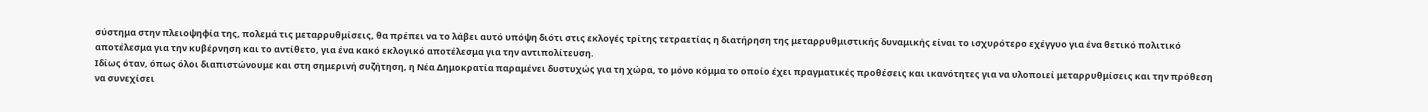σύστημα στην πλειοψηφία της, πολεμά τις μεταρρυθμίσεις, θα πρέπει να το λάβει αυτό υπόψη διότι στις εκλογές τρίτης τετραετίας η διατήρηση της μεταρρυθμιστικής δυναμικής είναι το ισχυρότερο εχέγγυο για ένα θετικό πολιτικό αποτέλεσμα για την κυβέρνηση και το αντίθετο, για ένα κακό εκλογικό αποτέλεσμα για την αντιπολίτευση.
Ιδίως όταν, όπως όλοι διαπιστώνουμε και στη σημερινή συζήτηση, η Νέα Δημοκρατία παραμένει δυστυχώς για τη χώρα, το μόνο κόμμα το οποίο έχει πραγματικές προθέσεις και ικανότητες για να υλοποιεί μεταρρυθμίσεις και την πρόθεση να συνεχίσει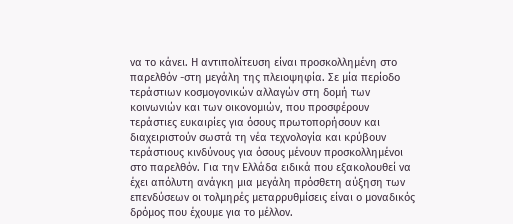να το κάνει. Η αντιπολίτευση είναι προσκολλημένη στο παρελθόν -στη μεγάλη της πλειοψηφία. Σε μία περίοδο τεράστιων κοσμογονικών αλλαγών στη δομή των κοινωνιών και των οικονομιών, που προσφέρουν τεράστιες ευκαιρίες για όσους πρωτοπορήσουν και διαχειριστούν σωστά τη νέα τεχνολογία και κρύβουν τεράστιους κινδύνους για όσους μένουν προσκολλημένοι στο παρελθόν. Για την Ελλάδα ειδικά που εξακολουθεί να έχει απόλυτη ανάγκη μια μεγάλη πρόσθετη αύξηση των επενδύσεων οι τολμηρές μεταρρυθμίσεις είναι ο μοναδικός δρόμος που έχουμε για το μέλλον.